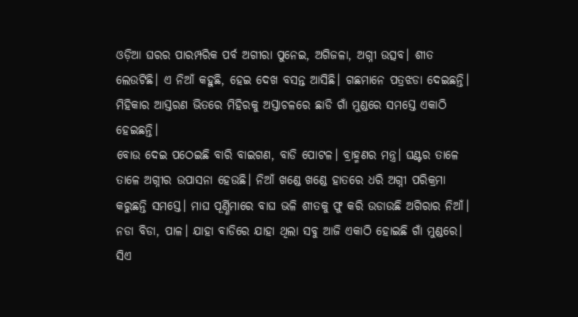ଓଡ଼ିଆ ଘରର ପାରମ୍ପରିକ ପର୍ବ ଅଗୀରା ପୁନେଇ, ଅଗିଜଳା, ଅଗ୍ନୀ ଉତ୍ସବ। ଶୀତ ଲେଉଟିଛି। ଏ ନିଆଁ କହୁଛି, ହେଇ ଦେଖ ବସନ୍ତ ଆସିଛି। ଗଛମାନେ ପତ୍ରଝଡା ଦେଇଛନ୍ତି। ମିହିକାର ଆସ୍ତରଣ ଭିତରେ ମିହିରକୁ ଅସ୍ତାଚଳରେ ଛାଡି ଗାଁ ମୁଣ୍ଡରେ ସମସ୍ତେ ଏକାଠି ହେଇଛନ୍ତି।
ବୋଉ ଦେଇ ପଠେଇଛି ବାରି ବାଇଗଣ, ବାଡି ପୋଟଳ। ବ୍ରାହ୍ମଣର ମନ୍ତ୍ର। ଘଣ୍ଟର ତାଳେ ତାଳେ ଅଗ୍ନୀର ଉପାସନା ହେଉଛି। ନିଆଁ ଖଣ୍ଡେ ଖଣ୍ଡେ ହାତରେ ଧରି ଅଗ୍ନୀ ପରିକ୍ରମା କରୁଛନ୍ତି ସମସ୍ତେ। ମାଘ ପୂର୍ଣ୍ଣିମାରେ ବାଘ ଭଳି ଶୀତକୁ ଫୁ କରି ଉଡାଉଛି ଅଗିରାର ନିଆଁ।
ନଡା ବିଡା, ପାଳ। ଯାହା ବାଡିରେ ଯାହା ଥିଲା ସବୁ ଆଜି ଏକାଠି ହୋଇଛି ଗାଁ ମୁଣ୍ଡରେ। ସିଏ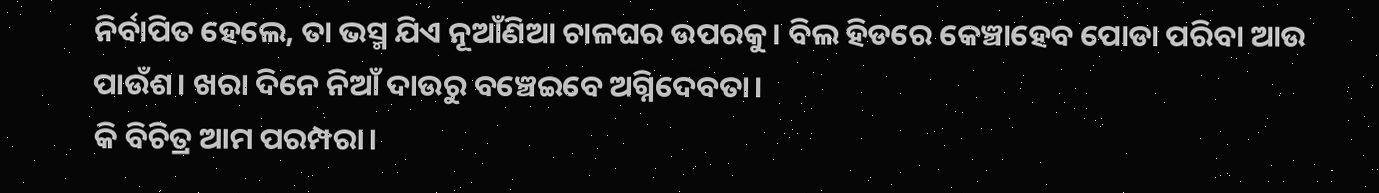ନିର୍ବାପିତ ହେଲେ, ତା ଭସ୍ମ ଯିଏ ନୂଆଁଣିଆ ଚାଳଘର ଉପରକୁ। ବିଲ ହିଡରେ କେଞ୍ଚାହେବ ପୋଡା ପରିବା ଆଉ ପାଉଁଶ। ଖରା ଦିନେ ନିଆଁ ଦାଉରୁ ବଞ୍ଚେଇବେ ଅଗ୍ନିଦେବତା।
କି ବିଚିତ୍ର ଆମ ପରମ୍ପରା।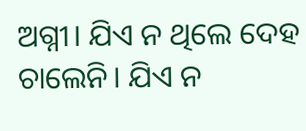ଅଗ୍ନୀ। ଯିଏ ନ ଥିଲେ ଦେହ ଚାଲେନି। ଯିଏ ନ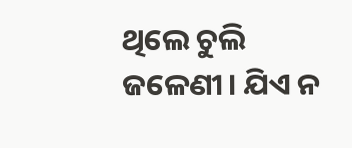ଥିଲେ ଚୁଲି ଜଳେଣୀ। ଯିଏ ନ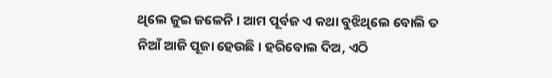ଥିଲେ ଜୁଇ ଜଳେନି। ଆମ ପୂର୍ବଜ ଏ କଥା ବୁଝିଥିଲେ ବୋଲି ତ ନିଆଁ ଆଜି ପୂଜା ହେଉଛି। ହରିବୋଲ ଦିଅ, ଏଠି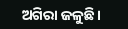ଅଗିରା ଜଳୁଛି।